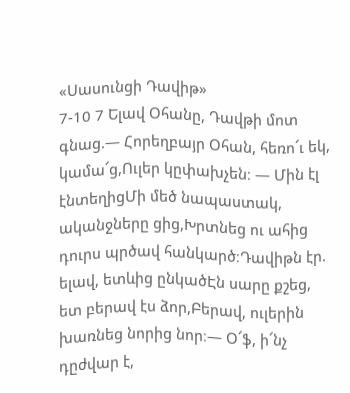«Սասունցի Դավիթ»
7-10 7 Ելավ Օհանը, Դավթի մոտ գնաց.— Հորեղբայր Օհան, հեռո՜ւ եկ, կամա՜ց,Ուլեր կըփախչեն։ — Մին էլ էնտեղիցՄի մեծ նապաստակ, ականջները ցից,Խրտնեց ու ահից դուրս պրծավ հանկարծ։Դավիթն էր. ելավ, ետևից ընկածԷն սարը քշեց, ետ բերավ էս ձոր,Բերավ, ուլերին խառնեց նորից նոր։— Օ՜ֆ, ի՜նչ դըժվար է,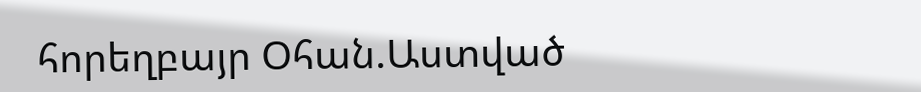հորեղբայր Օհան.Աստված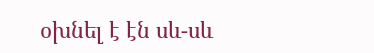օխնել է էն սև-սև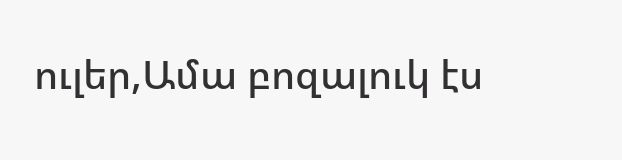ուլեր,Ամա բոզալուկ էս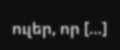ուլեր, որ […]